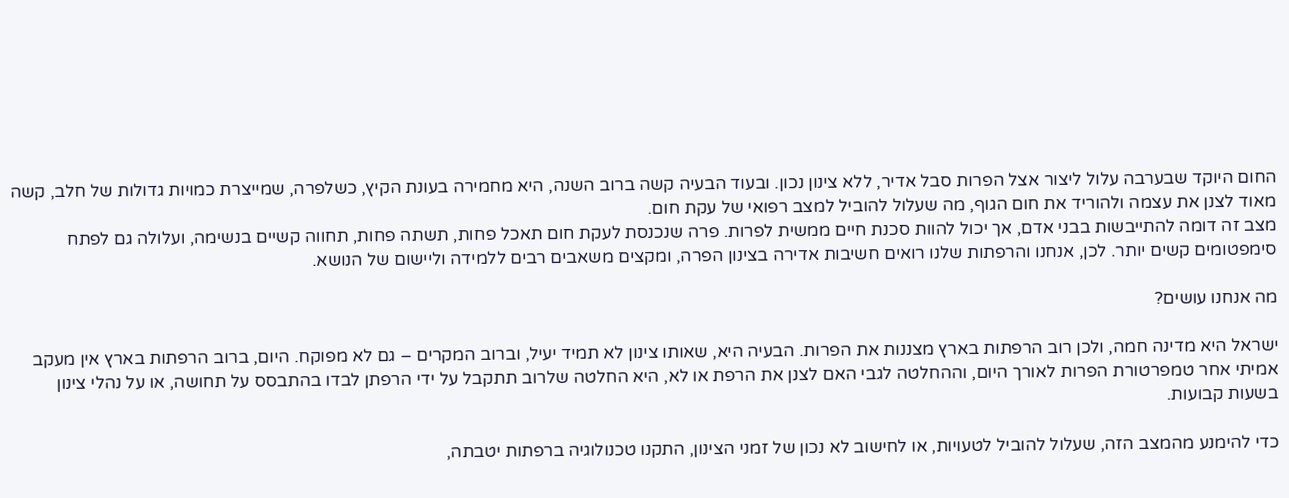החום היוקד שבערבה עלול ליצור אצל הפרות סבל אדיר, ללא צינון נכון. ובעוד הבעיה קשה ברוב השנה, היא מחמירה בעונת הקיץ, כשלפרה, שמייצרת כמויות גדולות של חלב, קשה מאוד לצנן את עצמה ולהוריד את חום הגוף, מה שעלול להוביל למצב רפואי של עקת חום.
מצב זה דומה להתייבשות בבני אדם, אך יכול להוות סכנת חיים ממשית לפרות. פרה שנכנסת לעקת חום תאכל פחות, תשתה פחות, תחווה קשיים בנשימה, ועלולה גם לפתח סימפטומים קשים יותר. לכן, אנחנו והרפתות שלנו רואים חשיבות אדירה בצינון הפרה, ומקצים משאבים רבים ללמידה וליישום של הנושא.

מה אנחנו עושים?

ישראל היא מדינה חמה, ולכן רוב הרפתות בארץ מצננות את הפרות. הבעיה היא, שאותו צינון לא תמיד יעיל, וברוב המקרים – גם לא מפוקח. היום, ברוב הרפתות בארץ אין מעקב אמיתי אחר טמפרטורת הפרות לאורך היום, וההחלטה לגבי האם לצנן את הרפת או לא, היא החלטה שלרוב תתקבל על ידי הרפתן לבדו בהתבסס על תחושה, או על נהלי צינון בשעות קבועות.

כדי להימנע מהמצב הזה, שעלול להוביל לטעויות, או לחישוב לא נכון של זמני הצינון, התקנו טכנולוגיה ברפתות יטבתה,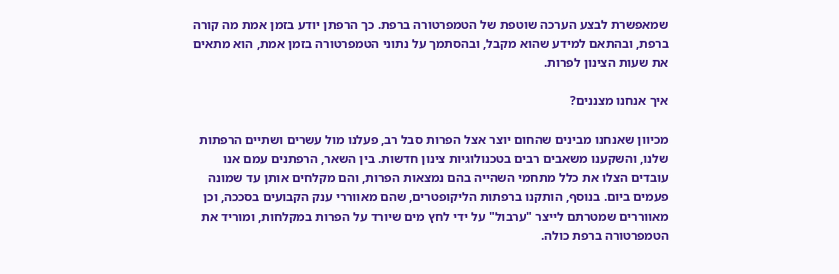שמאפשרת לבצע הערכה שוטפת של הטמפרטורה ברפת. כך הרפתן יודע בזמן אמת מה קורה ברפת, ובהתאם למידע שהוא מקבל, ובהסתמך על נתוני הטמפרטורה בזמן אמת, הוא מתאים את שעות הצינון לפרות.

איך אנחנו מצננים?

מכיוון שאנחנו מבינים שהחום יוצר אצל הפרות סבל רב, פעלנו מול עשרים ושתיים הרפתות שלנו, והשקענו משאבים רבים בטכנולוגיות צינון חדשות. בין השאר, הרפתנים עמם אנו עובדים הצלו את כלל מתחמי השהייה בהם נמצאות הפרות, והם מקלחים אותן עד שמונה פעמים ביום. בנוסף, הותקנו ברפתות הליקופטרים, שהם מאווררי ענק הקבועים בסככה, וכן מאווררים שמטרתם לייצר "ערבול" על ידי לחץ מים שיורד על הפרות במקלחות, ומוריד את הטמפרטורה ברפת כולה.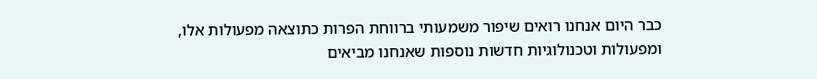כבר היום אנחנו רואים שיפור משמעותי ברווחת הפרות כתוצאה מפעולות אלו, ומפעולות וטכנולוגיות חדשות נוספות שאנחנו מביאים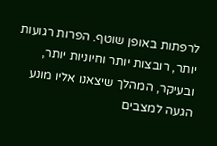לרפתות באופן שוטף. הפרות רגועות יותר, רובצות יותר וחיוניות יותר, ובעיקר, המהלך שיצאנו אליו מונע הגעה למצבים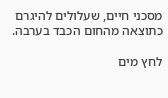מסכני חיים, שעלולים להיגרם כתוצאה מהחום הכבד בערבה.

לחץ מים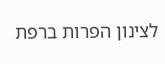לצינון הפרות ברפת